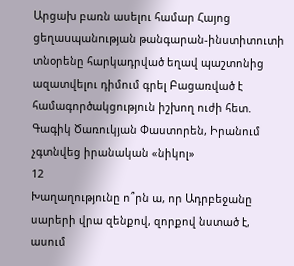Արցախ բառն ասելու համար Հայոց ցեղաuպանnւթյան թանգարան-ինստիտուտի տնօրենը հարկադրված եղավ պաշտոնից ազատվելու դիմում գրել Բացառված է համագործակցություն իշխող ուժի հետ. Գագիկ Ծառուկյան Փաստորեն, Իրանում չգտնվեց իրանական «նիկոլ»
12
Խաղաղությունը ո՞րն ա, որ Ադրբեջանը սարերի վրա զենքով, զորքով նստած է, ասում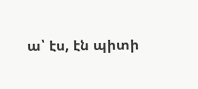ա՝ էս, էն պիտի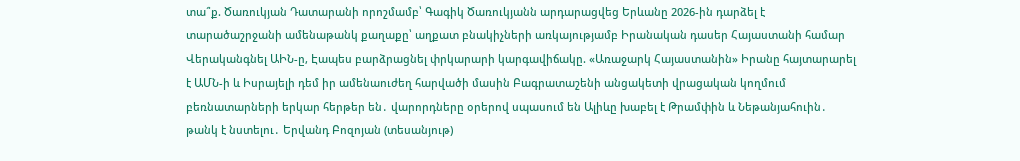տա՞ք. Ծառուկյան Դատարանի որոշմամբ՝ Գագիկ Ծառուկյանն արդարացվեց Երևանը 2026-ին դարձել է տարածաշրջանի ամենաթանկ քաղաքը՝ աղքատ բնակիչների առկայությամբ Իրանական դասեր Հայաստանի համար Վերականգնել ԱԻՆ-ը, Էապես բարձրացնել փրկարարի կարգավիճակը. «Առաջարկ Հայաստանին» Իրանը հայտարարել է ԱՄՆ-ի և Իսրայելի դեմ իր ամենաուժեղ հարվածի մասին Բագրատաշենի անցակետի վրացական կողմում բեռնատարների երկար հերթեր են․ վարորդները օրերով սպասում են Ալիևը խաբել է Թրամփին և Նեթանյահուին․ թանկ է նստելու․ Երվանդ Բոզոյան (տեսանյութ)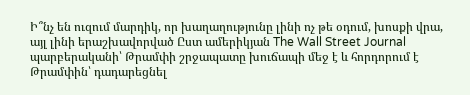Ի՞նչ են ուզում մարդիկ, որ խաղաղությունը լինի ոչ թե օդում, խոսքի վրա, այլ լինի երաշխավորված Ըստ ամերիկյան The Wall Street Journal պարբերականի՝ Թրամփի շրջապատը խուճապի մեջ է և հորդորում է Թրամփին՝ դադարեցնել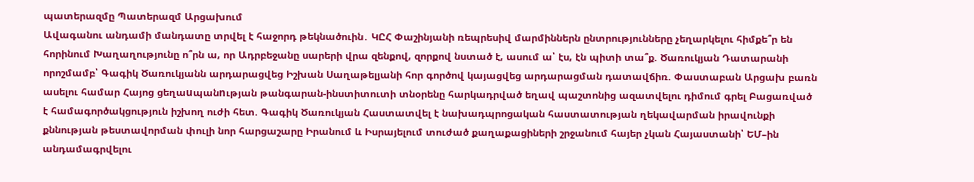պատերազմը Պատերազմ Արցախում
Ավագանու անդամի մանդատը տրվել է հաջորդ թեկնածուին․ ԿԸՀ Փաշինյանի ռեպրեսիվ մարմիններն ընտրությունները չեղարկելու հիմքե՞ր են հորինում Խաղաղությունը ո՞րն ա, որ Ադրբեջանը սարերի վրա զենքով, զորքով նստած է, ասում ա՝ էս, էն պիտի տա՞ք. Ծառուկյան Դատարանի որոշմամբ՝ Գագիկ Ծառուկյանն արդարացվեց Իշխան Սաղաթելյանի հոր գործով կայացվեց արդարացման դատավճիռ. Փաստաբան Արցախ բառն ասելու համար Հայոց ցեղաuպանnւթյան թանգարան-ինստիտուտի տնօրենը հարկադրված եղավ պաշտոնից ազատվելու դիմում գրել Բացառված է համագործակցություն իշխող ուժի հետ. Գագիկ Ծառուկյան Հաստատվել է նախադպրոցական հաստատության ղեկավարման իրավունքի քննության թեստավորման փուլի նոր հարցաշարը Իրանում և Իսրայելում տուժած քաղաքացիների շրջանում հայեր չկան Հայաստանի՝ ԵՄ–ին անդամագրվելու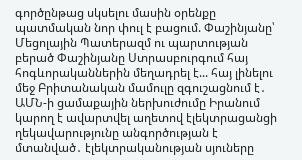գործընթաց սկսելու մասին օրենքը պատմական նոր փուլ է բացում. Փաշինյանը՝ Մեցոլային Պատերազմ ու պարտության բերած Փաշինյանը Ստրասբուրգում հայ հոգևորականներին մեղադրել է... հայ լինելու մեջ Բրիտանական մամուլը զգուշացնում է․ ԱՄՆ-ի ցամաքային ներխուժումը Իրանում կարող է ավարտվել աղետով էլեկտրացանցի ղեկավարությունը անգործության է մտանված․ էլեկտրականության սյուները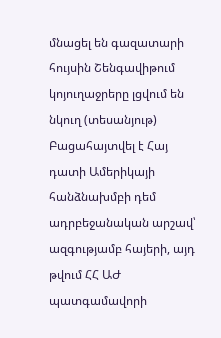մնացել են գազատարի հույսին Շենգավիթում կոյուղաջրերը լցվում են նկուղ (տեսանյութ) Բացահայտվել է Հայ դատի Ամերիկայի հանձնախմբի դեմ ադրբեջանական արշավ՝ ազգությամբ հայերի, այդ թվում ՀՀ ԱԺ պատգամավորի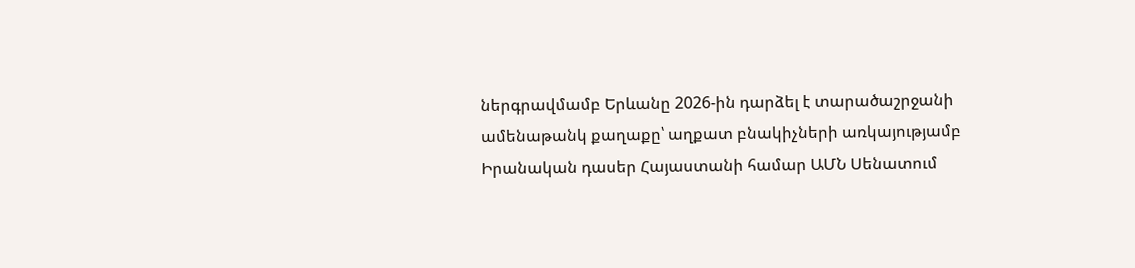ներգրավմամբ Երևանը 2026-ին դարձել է տարածաշրջանի ամենաթանկ քաղաքը՝ աղքատ բնակիչների առկայությամբ Իրանական դասեր Հայաստանի համար ԱՄՆ Սենատում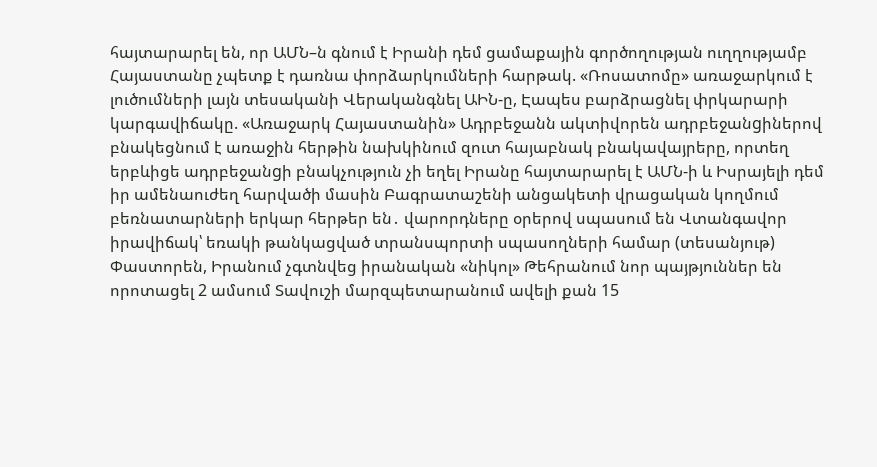հայտարարել են, որ ԱՄՆ–ն գնում է Իրանի դեմ ցամաքային գործողության ուղղությամբ Հայաստանը չպետք է դառնա փորձարկումների հարթակ. «Ռոսատոմը» առաջարկում է լուծումների լայն տեսականի Վերականգնել ԱԻՆ-ը, Էապես բարձրացնել փրկարարի կարգավիճակը. «Առաջարկ Հայաստանին» Ադրբեջանն ակտիվորեն ադրբեջանgիներով բնակեցնում է առաջին հերթին նախկինում զուտ հայաբնակ բնակավայրերը, որտեղ երբևիցե ադրբեջանgի բնակչություն չի եղել Իրանը հայտարարել է ԱՄՆ-ի և Իսրայելի դեմ իր ամենաուժեղ հարվածի մասին Բագրատաշենի անցակետի վրացական կողմում բեռնատարների երկար հերթեր են․ վարորդները օրերով սպասում են Վտանգավոր իրավիճակ՝ եռակի թանկացված տրանսպորտի սպասողների համար (տեսանյութ) Փաստորեն, Իրանում չգտնվեց իրանական «նիկոլ» Թեհրանում նոր պայթյուններ են որոտացել 2 ամսում Տավուշի մարզպետարանում ավելի քան 15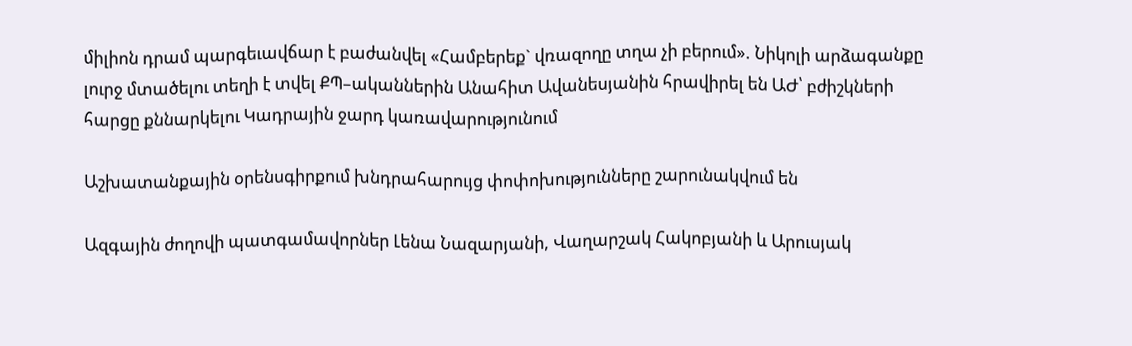միլիոն դրամ պարգեւավճար է բաժանվել «Համբերեք` վռազողը տղա չի բերում». Նիկոլի արձագանքը լուրջ մտածելու տեղի է տվել ՔՊ–ականներին Անահիտ Ավանեսյանին հրավիրել են ԱԺ՝ բժիշկների հարցը քննարկելու Կադրային ջարդ կառավարությունում

Աշխատանքային օրենսգիրքում խնդրահարույց փոփոխությունները շարունակվում են

Ազգային ժողովի պատգամավորներ Լենա Նազարյանի, Վաղարշակ Հակոբյանի և Արուսյակ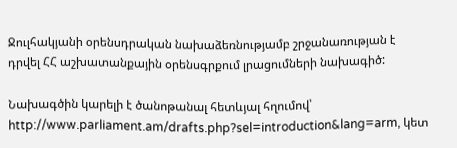Ջուլհակյանի օրենսդրական նախաձեռնությամբ շրջանառության է դրվել ՀՀ աշխատանքային օրենսգրքում լրացումների նախագիծ:

Նախագծին կարելի է ծանոթանալ հետևյալ հղումով՝ http://www.parliament.am/drafts.php?sel=introduction&lang=arm, կետ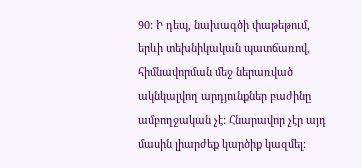90: Ի դեպ, նախագծի փաթեթում, երևի տեխնիկական պատճառով, հիմնավորման մեջ ներառված ակնկալվող արդյունքներ բաժինը ամբողջական չէ: Հնարավոր չէր այդ մասին լիարժեք կարծիք կազմել: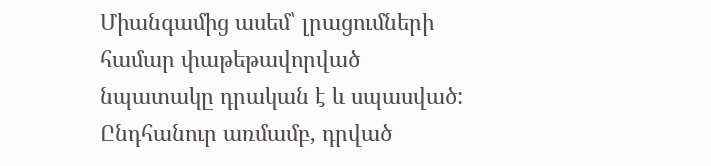Միանգամից ասեմ՝ լրացումների համար փաթեթավորված նպատակը դրական է և սպասված: Ընդհանուր առմամբ, դրված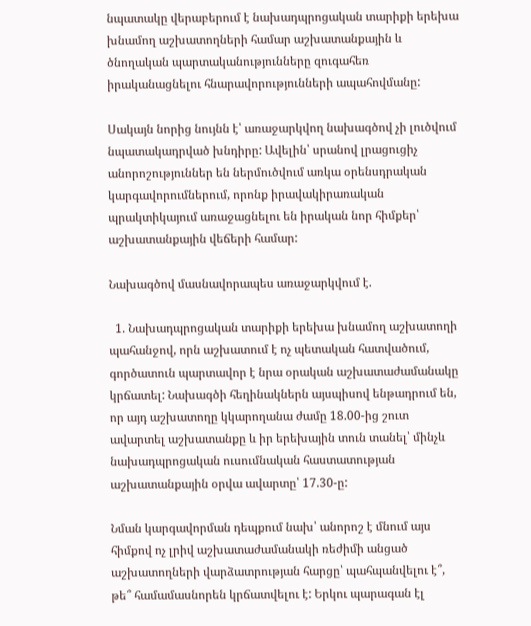նպատակը վերաբերում է նախադպրոցական տարիքի երեխա խնամող աշխատողների համար աշխատանքային և ծնողական պարտականությունները զուգահեռ իրականացնելու հնարավորությունների ապահովմանը:

Սակայն նորից նույնն է՝ առաջարկվող նախագծով չի լուծվում նպատակադրված խնդիրը: Ավելին՝ սրանով լրացուցիչ անորոշություններ են ներմուծվում առկա օրենսդրական կարգավորումներում, որոնք իրավակիրառական պրակտիկայում առաջացնելու են իրական նոր հիմքեր՝ աշխատանքային վեճերի համար:

Նախագծով մասնավորապես առաջարկվում է.

  1. Նախադպրոցական տարիքի երեխա խնամող աշխատողի պահանջով, որն աշխատում է ոչ պետական հատվածում, գործատուն պարտավոր է նրա օրական աշխատաժամանակը կրճատել: Նախագծի հեղինակներն այսպիսով ենթադրում են, որ այդ աշխատողը կկարողանա ժամը 18.00-ից շուտ ավարտել աշխատանքը և իր երեխային տուն տանել՝ մինչև նախադպրոցական ուսումնական հաստատության աշխատանքային օրվա ավարտը՝ 17.30-ը:

Նման կարգավորման դեպքում նախ՝ անորոշ է մնում այս հիմքով ոչ լրիվ աշխատաժամանակի ռեժիմի անցած աշխատողների վարձատրության հարցը՝ պահպանվելու է՞, թե՞ համամասնորեն կրճատվելու է: Երկու պարագան էլ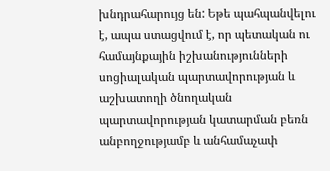խնդրահարույց են: Եթե պահպանվելու է, ապա ստացվում է, որ պետական ու համայնքային իշխանությունների սոցիալական պարտավորության և աշխատողի ծնողական պարտավորության կատարման բեռն անբողջությամբ և անհամաչափ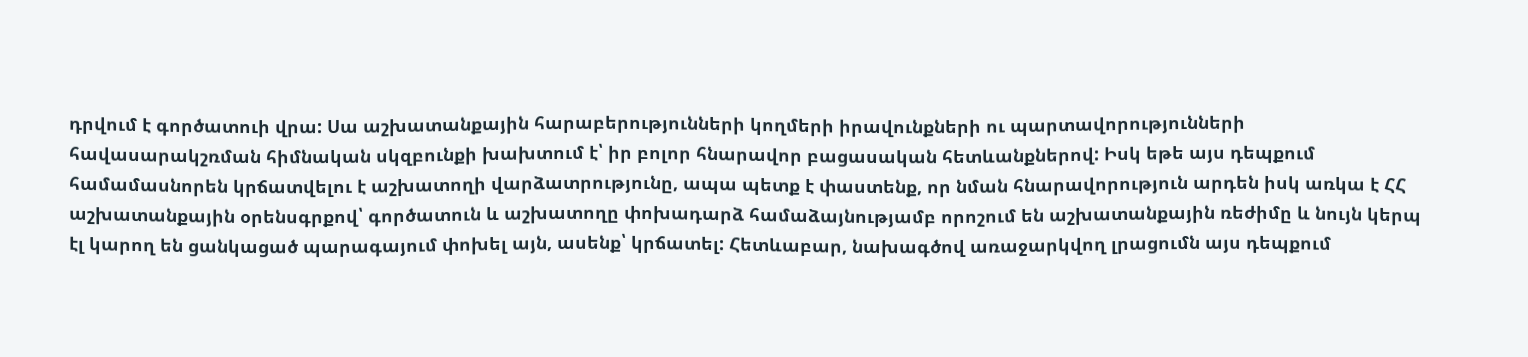դրվում է գործատուի վրա: Սա աշխատանքային հարաբերությունների կողմերի իրավունքների ու պարտավորությունների հավասարակշռման հիմնական սկզբունքի խախտում է՝ իր բոլոր հնարավոր բացասական հետևանքներով: Իսկ եթե այս դեպքում համամասնորեն կրճատվելու է աշխատողի վարձատրությունը, ապա պետք է փաստենք, որ նման հնարավորություն արդեն իսկ առկա է ՀՀ աշխատանքային օրենսգրքով՝ գործատուն և աշխատողը փոխադարձ համաձայնությամբ որոշում են աշխատանքային ռեժիմը և նույն կերպ էլ կարող են ցանկացած պարագայում փոխել այն, ասենք՝ կրճատել: Հետևաբար, նախագծով առաջարկվող լրացումն այս դեպքում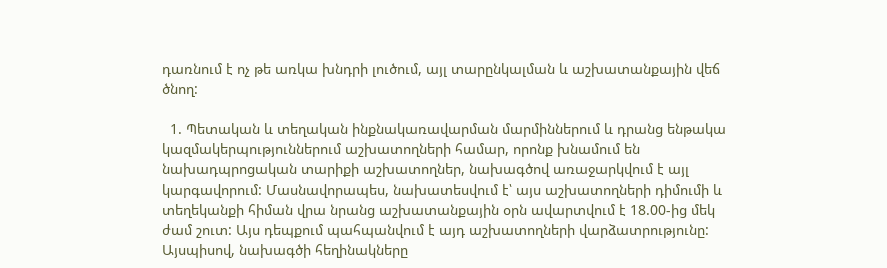դառնում է ոչ թե առկա խնդրի լուծում, այլ տարընկալման և աշխատանքային վեճ ծնող:

  1. Պետական և տեղական ինքնակառավարման մարմիններում և դրանց ենթակա կազմակերպություններում աշխատողների համար, որոնք խնամում են նախադպրոցական տարիքի աշխատողներ, նախագծով առաջարկվում է այլ կարգավորում: Մասնավորապես, նախատեսվում է՝ այս աշխատողների դիմումի և տեղեկանքի հիման վրա նրանց աշխատանքային օրն ավարտվում է 18.00-ից մեկ ժամ շուտ: Այս դեպքում պահպանվում է այդ աշխատողների վարձատրությունը: Այսպիսով, նախագծի հեղինակները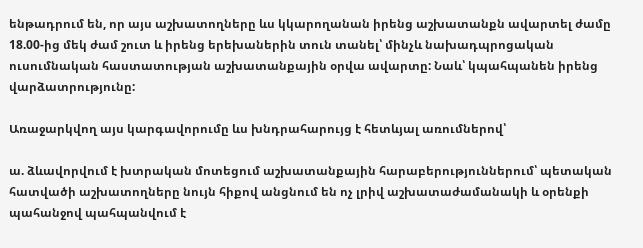ենթադրում են, որ այս աշխատողները ևս կկարողանան իրենց աշխատանքն ավարտել ժամը 18.00-ից մեկ ժամ շուտ և իրենց երեխաներին տուն տանել՝ մինչև նախադպրոցական ուսումնական հաստատության աշխատանքային օրվա ավարտը: Նաև՝ կպահպանեն իրենց վարձատրությունը:

Առաջարկվող այս կարգավորումը ևս խնդրահարույց է հետևյալ առումներով՝

ա. ձևավորվում է խտրական մոտեցում աշխատանքային հարաբերություններում՝ պետական հատվածի աշխատողները նույն հիքով անցնում են ոչ լրիվ աշխատաժամանակի և օրենքի պահանջով պահպանվում է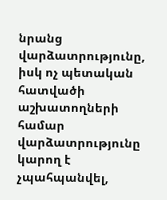նրանց վարձատրությունը, իսկ ոչ պետական հատվածի աշխատողների համար վարձատրությունը կարող է չպահպանվել,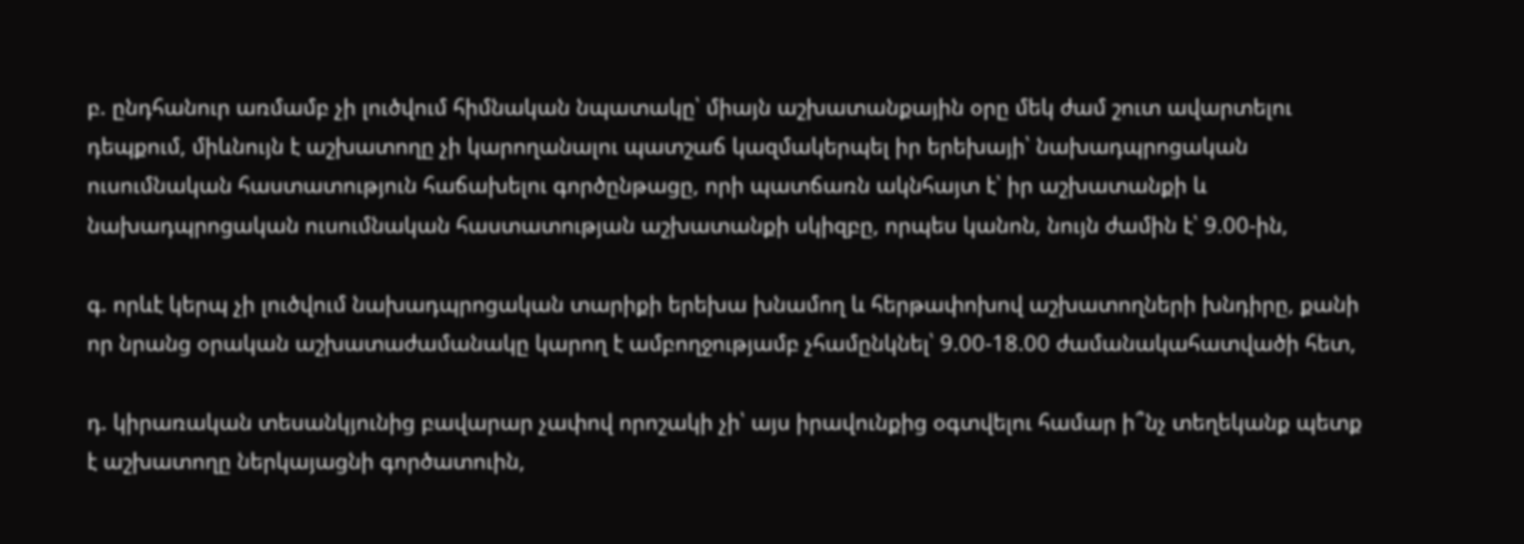բ. ընդհանուր առմամբ չի լուծվում հիմնական նպատակը՝ միայն աշխատանքային օրը մեկ ժամ շուտ ավարտելու դեպքում, միևնույն է աշխատողը չի կարողանալու պատշաճ կազմակերպել իր երեխայի՝ նախադպրոցական ուսումնական հաստատություն հաճախելու գործընթացը, որի պատճառն ակնհայտ է՝ իր աշխատանքի և նախադպրոցական ուսումնական հաստատության աշխատանքի սկիզբը, որպես կանոն, նույն ժամին է՝ 9.00-ին,

գ. որևէ կերպ չի լուծվում նախադպրոցական տարիքի երեխա խնամող և հերթափոխով աշխատողների խնդիրը, քանի որ նրանց օրական աշխատաժամանակը կարող է ամբողջությամբ չհամընկնել՝ 9.00-18.00 ժամանակահատվածի հետ,

դ. կիրառական տեսանկյունից բավարար չափով որոշակի չի՝ այս իրավունքից օգտվելու համար ի՞նչ տեղեկանք պետք է աշխատողը ներկայացնի գործատուին,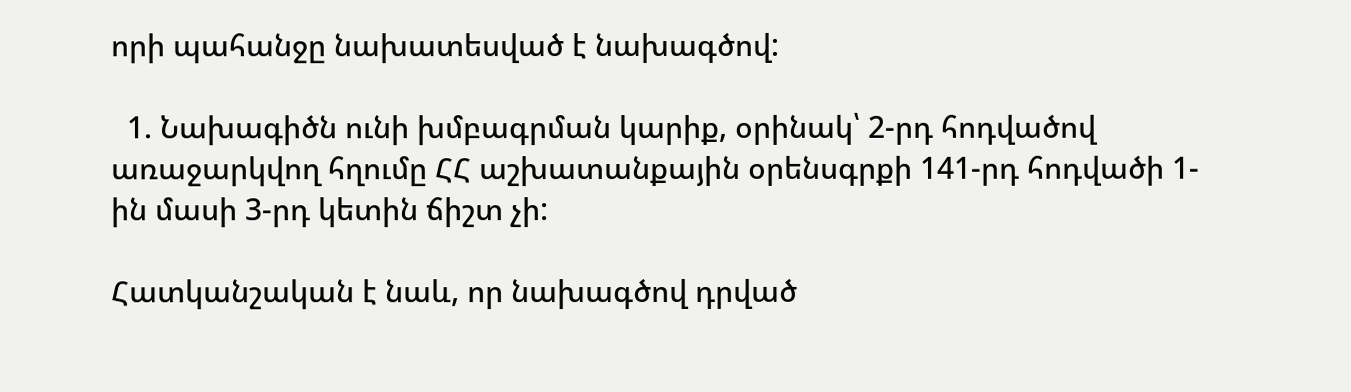որի պահանջը նախատեսված է նախագծով:

  1. Նախագիծն ունի խմբագրման կարիք, օրինակ՝ 2-րդ հոդվածով առաջարկվող հղումը ՀՀ աշխատանքային օրենսգրքի 141-րդ հոդվածի 1-ին մասի 3-րդ կետին ճիշտ չի:

Հատկանշական է նաև, որ նախագծով դրված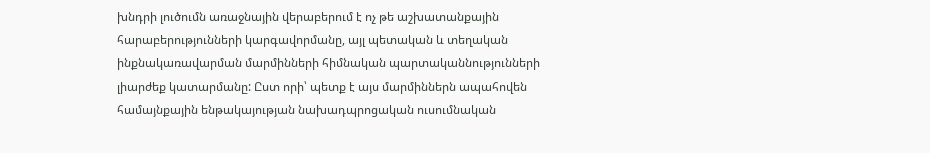խնդրի լուծումն առաջնային վերաբերում է ոչ թե աշխատանքային հարաբերությունների կարգավորմանը, այլ պետական և տեղական ինքնակառավարման մարմինների հիմնական պարտականնությունների լիարժեք կատարմանը: Ըստ որի՝ պետք է այս մարմիններն ապահովեն համայնքային ենթակայության նախադպրոցական ուսումնական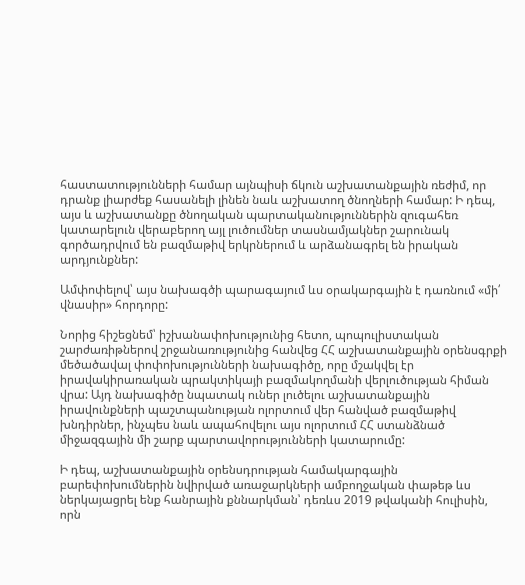հաստատությունների համար այնպիսի ճկուն աշխատանքային ռեժիմ, որ դրանք լիարժեք հասանելի լինեն նաև աշխատող ծնողների համար: Ի դեպ, այս և աշխատանքը ծնողական պարտականություններին զուգահեռ կատարելուն վերաբերող այլ լուծումներ տասնամյակներ շարունակ գործադրվում են բազմաթիվ երկրներում և արձանագրել են իրական արդյունքներ:

Ամփոփելով՝ այս նախագծի պարագայում ևս օրակարգային է դառնում «մի՛ վնասիր» հորդորը:

Նորից հիշեցնեմ՝ իշխանափոխությունից հետո, պոպուլիստական շարժառիթներով շրջանառությունից հանվեց ՀՀ աշխատանքային օրենսգրքի մեծածավալ փոփոխությունների նախագիծը, որը մշակվել էր իրավակիրառական պրակտիկայի բազմակողմանի վերլուծության հիման վրա: Այդ նախագիծը նպատակ ուներ լուծելու աշխատանքային իրավունքների պաշտպանության ոլորտում վեր հանված բազմաթիվ խնդիրներ, ինչպես նաև ապահովելու այս ոլորտում ՀՀ ստանձնած միջազգային մի շարք պարտավորությունների կատարումը:

Ի դեպ, աշխատանքային օրենսդրության համակարգային բարեփոխումներին նվիրված առաջարկների ամբողջական փաթեթ ևս ներկայացրել ենք հանրային քննարկման՝ դեռևս 2019 թվականի հուլիսին, որն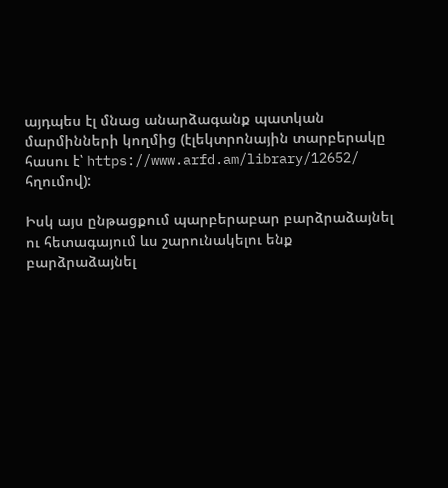այդպես էլ մնաց անարձագանք պատկան մարմինների կողմից (էլեկտրոնային տարբերակը հասու է՝ https://www.arfd.am/library/12652/ հղումով):

Իսկ այս ընթացքում պարբերաբար բարձրաձայնել ու հետագայում ևս շարունակելու ենք բարձրաձայնել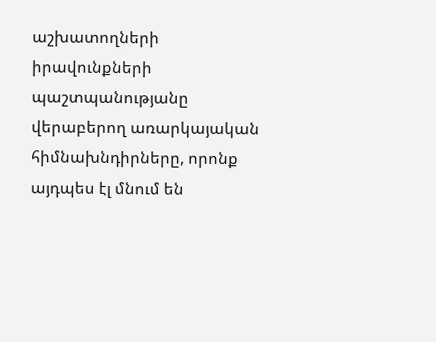աշխատողների իրավունքների պաշտպանությանը վերաբերող առարկայական հիմնախնդիրները, որոնք այդպես էլ մնում են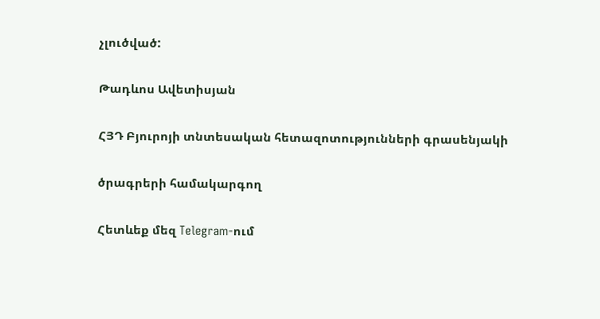չլուծված:

Թադևոս Ավետիսյան

ՀՅԴ Բյուրոյի տնտեսական հետազոտությունների գրասենյակի

ծրագրերի համակարգող

Հետևեք մեզ Telegram-ում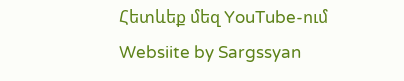Հետևեք մեզ YouTube-ում
Websiite by Sargssyan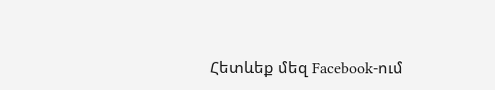Հետևեք մեզ Facebook-ում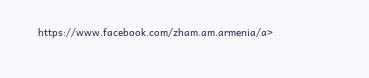https://www.facebook.com/zham.am.armenia/a>